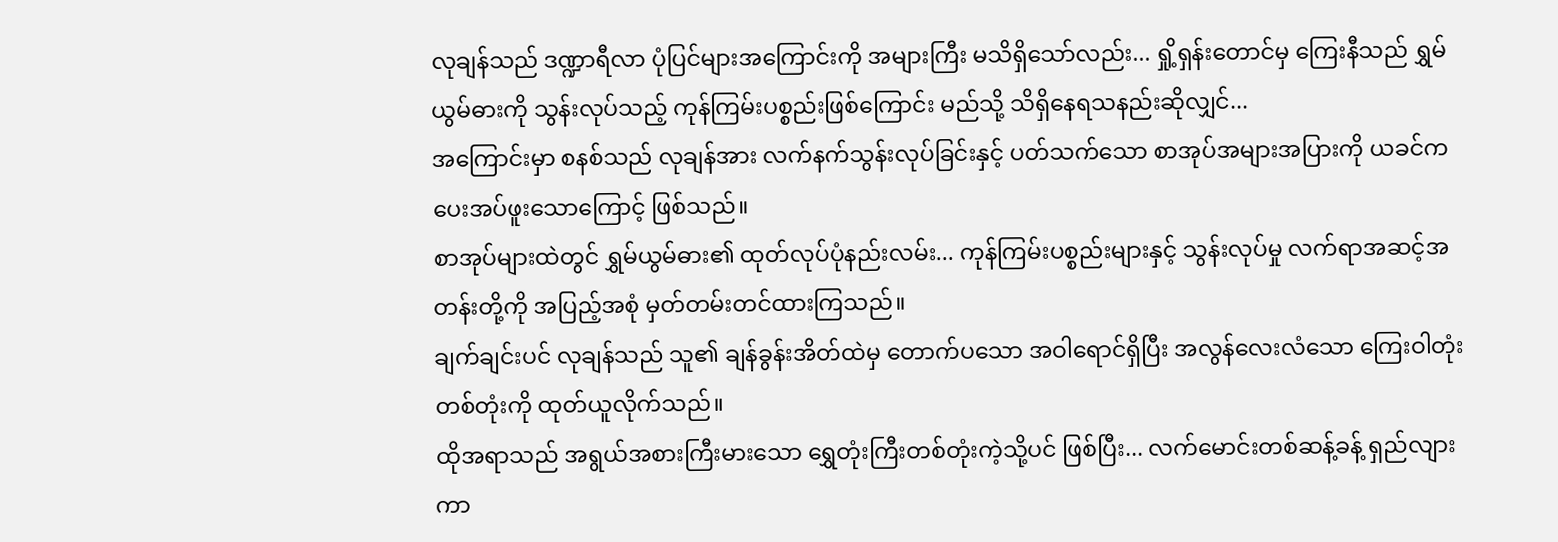လုချန်သည် ဒဏ္ဍာရီလာ ပုံပြင်များအကြောင်းကို အများကြီး မသိရှိသော်လည်း... ရှို့ရှန်းတောင်မှ ကြေးနီသည် ရွှမ်ယွမ်ဓားကို သွန်းလုပ်သည့် ကုန်ကြမ်းပစ္စည်းဖြစ်ကြောင်း မည်သို့ သိရှိနေရသနည်းဆိုလျှင်...
အကြောင်းမှာ စနစ်သည် လုချန်အား လက်နက်သွန်းလုပ်ခြင်းနှင့် ပတ်သက်သော စာအုပ်အများအပြားကို ယခင်က ပေးအပ်ဖူးသောကြောင့် ဖြစ်သည်။
စာအုပ်များထဲတွင် ရွှမ်ယွမ်ဓား၏ ထုတ်လုပ်ပုံနည်းလမ်း... ကုန်ကြမ်းပစ္စည်းများနှင့် သွန်းလုပ်မှု လက်ရာအဆင့်အတန်းတို့ကို အပြည့်အစုံ မှတ်တမ်းတင်ထားကြသည်။
ချက်ချင်းပင် လုချန်သည် သူ၏ ချန်ခွန်းအိတ်ထဲမှ တောက်ပသော အဝါရောင်ရှိပြီး အလွန်လေးလံသော ကြေးဝါတုံးတစ်တုံးကို ထုတ်ယူလိုက်သည်။
ထိုအရာသည် အရွယ်အစားကြီးမားသော ရွှေတုံးကြီးတစ်တုံးကဲ့သို့ပင် ဖြစ်ပြီး... လက်မောင်းတစ်ဆန့်ခန့် ရှည်လျားကာ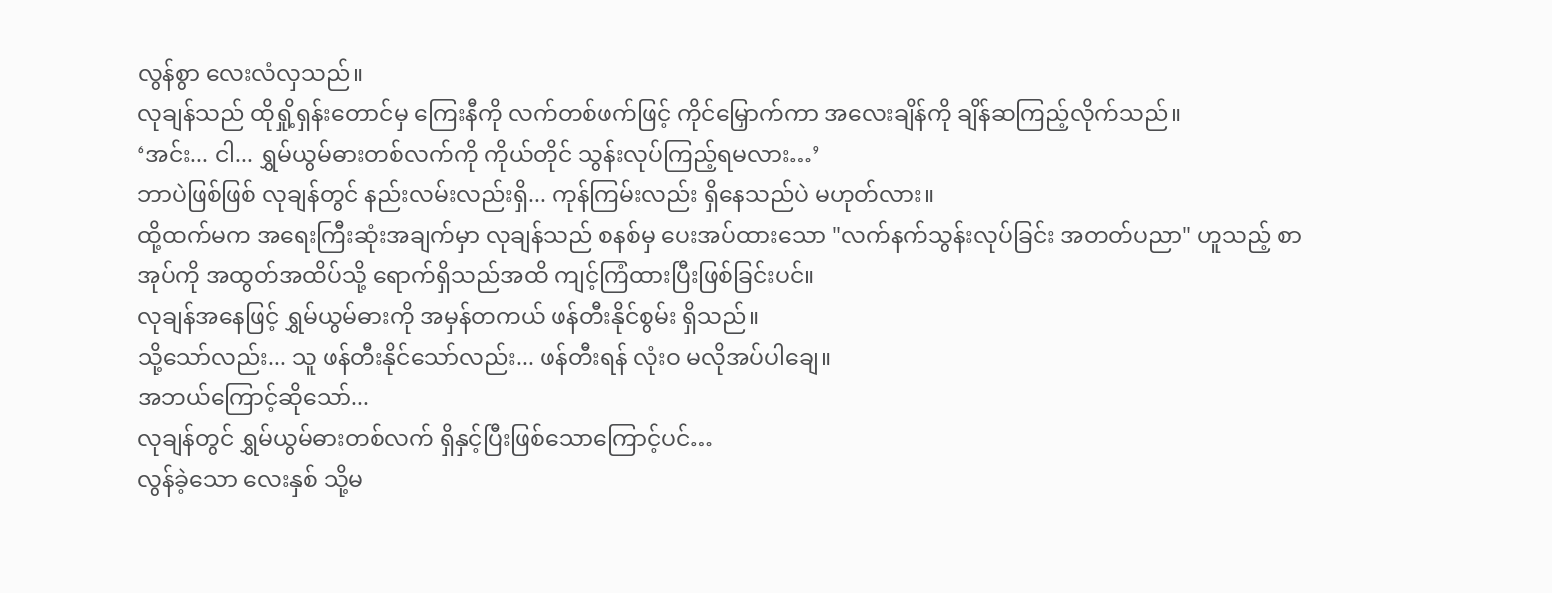လွန်စွာ လေးလံလှသည်။
လုချန်သည် ထိုရှို့ရှန်းတောင်မှ ကြေးနီကို လက်တစ်ဖက်ဖြင့် ကိုင်မြှောက်ကာ အလေးချိန်ကို ချိန်ဆကြည့်လိုက်သည်။
‘အင်း... ငါ... ရွှမ်ယွမ်ဓားတစ်လက်ကို ကိုယ်တိုင် သွန်းလုပ်ကြည့်ရမလား…’
ဘာပဲဖြစ်ဖြစ် လုချန်တွင် နည်းလမ်းလည်းရှိ... ကုန်ကြမ်းလည်း ရှိနေသည်ပဲ မဟုတ်လား။
ထို့ထက်မက အရေးကြီးဆုံးအချက်မှာ လုချန်သည် စနစ်မှ ပေးအပ်ထားသော "လက်နက်သွန်းလုပ်ခြင်း အတတ်ပညာ" ဟူသည့် စာအုပ်ကို အထွတ်အထိပ်သို့ ရောက်ရှိသည်အထိ ကျင့်ကြံထားပြီးဖြစ်ခြင်းပင်။
လုချန်အနေဖြင့် ရွှမ်ယွမ်ဓားကို အမှန်တကယ် ဖန်တီးနိုင်စွမ်း ရှိသည်။
သို့သော်လည်း... သူ ဖန်တီးနိုင်သော်လည်း... ဖန်တီးရန် လုံးဝ မလိုအပ်ပါချေ။
အဘယ်ကြောင့်ဆိုသော်...
လုချန်တွင် ရွှမ်ယွမ်ဓားတစ်လက် ရှိနှင့်ပြီးဖြစ်သောကြောင့်ပင်…
လွန်ခဲ့သော လေးနှစ် သို့မ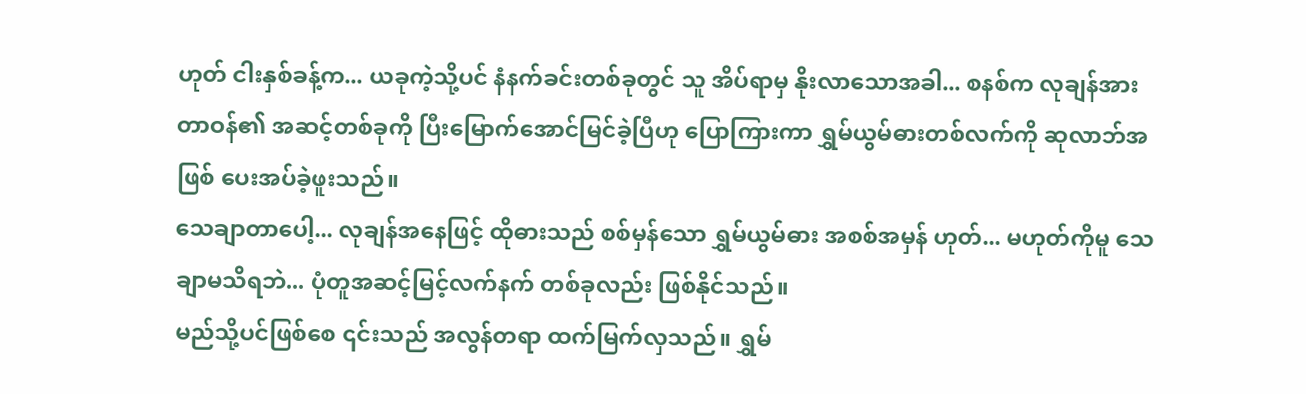ဟုတ် ငါးနှစ်ခန့်က... ယခုကဲ့သို့ပင် နံနက်ခင်းတစ်ခုတွင် သူ အိပ်ရာမှ နိုးလာသောအခါ... စနစ်က လုချန်အား တာဝန်၏ အဆင့်တစ်ခုကို ပြီးမြောက်အောင်မြင်ခဲ့ပြီဟု ပြောကြားကာ ရွှမ်ယွမ်ဓားတစ်လက်ကို ဆုလာဘ်အဖြစ် ပေးအပ်ခဲ့ဖူးသည်။
သေချာတာပေါ့... လုချန်အနေဖြင့် ထိုဓားသည် စစ်မှန်သော ရွှမ်ယွမ်ဓား အစစ်အမှန် ဟုတ်... မဟုတ်ကိုမူ သေချာမသိရဘဲ... ပုံတူအဆင့်မြင့်လက်နက် တစ်ခုလည်း ဖြစ်နိုင်သည်။
မည်သို့ပင်ဖြစ်စေ ၎င်းသည် အလွန်တရာ ထက်မြက်လှသည်။ ရွှမ်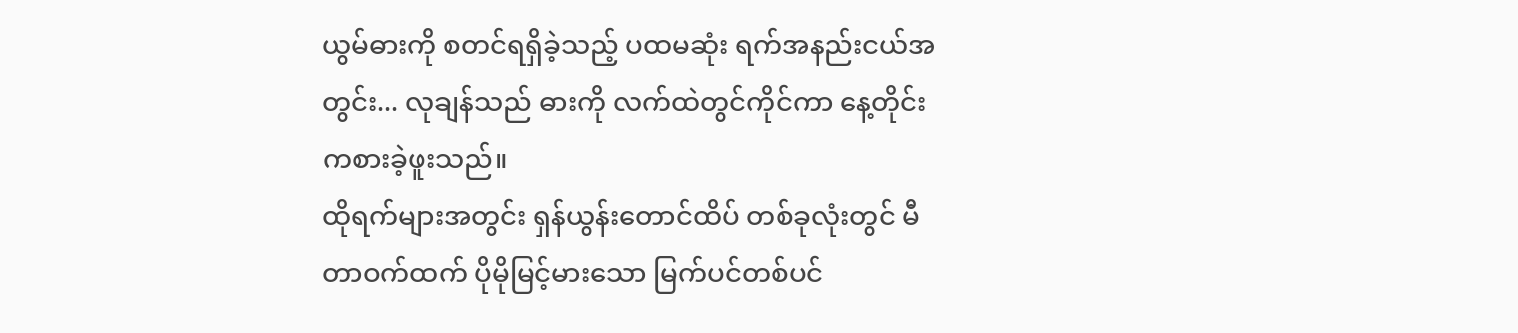ယွမ်ဓားကို စတင်ရရှိခဲ့သည့် ပထမဆုံး ရက်အနည်းငယ်အတွင်း... လုချန်သည် ဓားကို လက်ထဲတွင်ကိုင်ကာ နေ့တိုင်း ကစားခဲ့ဖူးသည်။
ထိုရက်များအတွင်း ရှန်ယွန်းတောင်ထိပ် တစ်ခုလုံးတွင် မီတာဝက်ထက် ပိုမိုမြင့်မားသော မြက်ပင်တစ်ပင်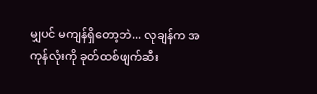မျှပင် မကျန်ရှိတော့ဘဲ... လုချန်က အကုန်လုံးကို ခုတ်ထစ်ဖျက်ဆီး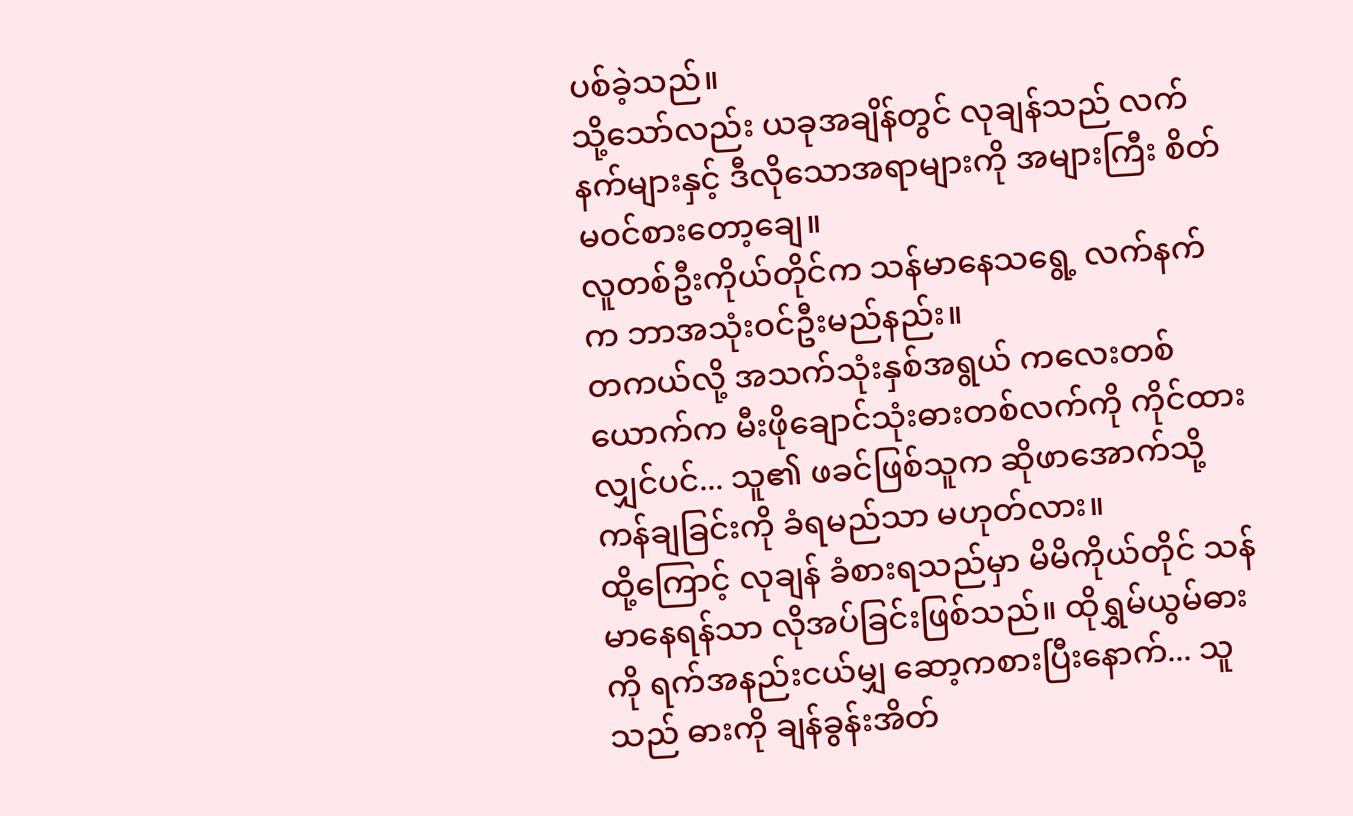ပစ်ခဲ့သည်။
သို့သော်လည်း ယခုအချိန်တွင် လုချန်သည် လက်နက်များနှင့် ဒီလိုသောအရာများကို အများကြီး စိတ်မဝင်စားတော့ချေ။
လူတစ်ဦးကိုယ်တိုင်က သန်မာနေသရွေ့ လက်နက်က ဘာအသုံးဝင်ဦးမည်နည်း။
တကယ်လို့ အသက်သုံးနှစ်အရွယ် ကလေးတစ်ယောက်က မီးဖိုချောင်သုံးဓားတစ်လက်ကို ကိုင်ထားလျှင်ပင်... သူ၏ ဖခင်ဖြစ်သူက ဆိုဖာအောက်သို့ ကန်ချခြင်းကို ခံရမည်သာ မဟုတ်လား။
ထို့ကြောင့် လုချန် ခံစားရသည်မှာ မိမိကိုယ်တိုင် သန်မာနေရန်သာ လိုအပ်ခြင်းဖြစ်သည်။ ထိုရွှမ်ယွမ်ဓားကို ရက်အနည်းငယ်မျှ ဆော့ကစားပြီးနောက်... သူသည် ဓားကို ချန်ခွန်းအိတ်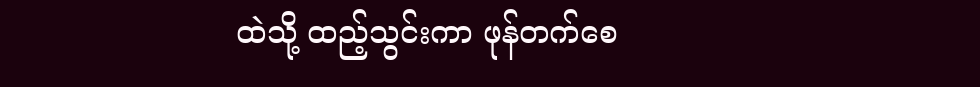ထဲသို့ ထည့်သွင်းကာ ဖုန်တက်စေ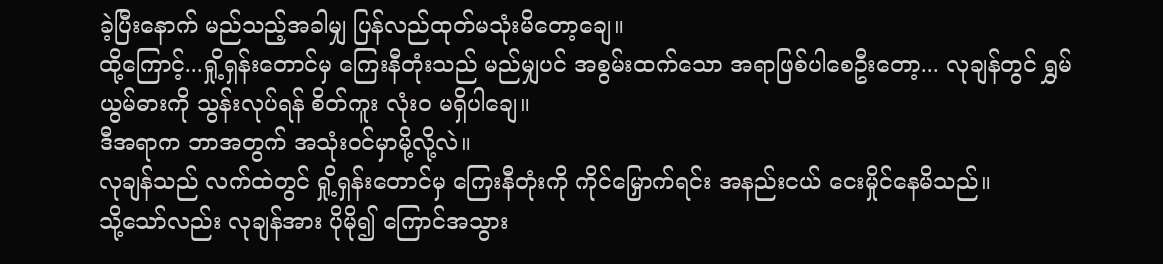ခဲ့ပြီးနောက် မည်သည့်အခါမျှ ပြန်လည်ထုတ်မသုံးမိတော့ချေ။
ထို့ကြောင့်...ရှို့ရှန်းတောင်မှ ကြေးနီတုံးသည် မည်မျှပင် အစွမ်းထက်သော အရာဖြစ်ပါစေဦးတော့... လုချန်တွင် ရွှမ်ယွမ်ဓားကို သွန်းလုပ်ရန် စိတ်ကူး လုံးဝ မရှိပါချေ။
ဒီအရာက ဘာအတွက် အသုံးဝင်မှာမို့လို့လဲ။
လုချန်သည် လက်ထဲတွင် ရှို့ရှန်းတောင်မှ ကြေးနီတုံးကို ကိုင်မြှောက်ရင်း အနည်းငယ် ငေးမှိုင်နေမိသည်။
သို့သော်လည်း လုချန်အား ပိုမို၍ ကြောင်အသွား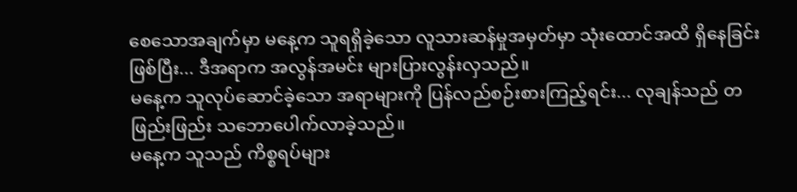စေသောအချက်မှာ မနေ့က သူရရှိခဲ့သော လူသားဆန်မှုအမှတ်မှာ သုံးထောင်အထိ ရှိနေခြင်းဖြစ်ပြီး... ဒီအရာက အလွန်အမင်း များပြားလွန်းလှသည်။
မနေ့က သူလုပ်ဆောင်ခဲ့သော အရာများကို ပြန်လည်စဉ်းစားကြည့်ရင်း... လုချန်သည် တဖြည်းဖြည်း သဘောပေါက်လာခဲ့သည်။
မနေ့က သူသည် ကိစ္စရပ်များ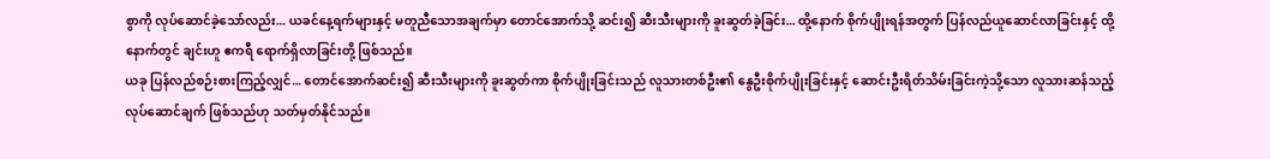စွာကို လုပ်ဆောင်ခဲ့သော်လည်း... ယခင်နေ့ရက်များနှင့် မတူညီသောအချက်မှာ တောင်အောက်သို့ ဆင်း၍ ဆီးသီးများကို ခူးဆွတ်ခဲ့ခြင်း... ထို့နောက် စိုက်ပျိုးရန်အတွက် ပြန်လည်ယူဆောင်လာခြင်းနှင့် ထို့နောက်တွင် ချင်းဟူ ဧကရီ ရောက်ရှိလာခြင်းတို့ ဖြစ်သည်။
ယခု ပြန်လည်စဉ်းစားကြည့်လျှင်... တောင်အောက်ဆင်း၍ ဆီးသီးများကို ခူးဆွတ်ကာ စိုက်ပျိုးခြင်းသည် လူသားတစ်ဦး၏ နွေဦးစိုက်ပျိုးခြင်းနှင့် ဆောင်းဦးရိတ်သိမ်းခြင်းကဲ့သို့သော လူသားဆန်သည့် လုပ်ဆောင်ချက် ဖြစ်သည်ဟု သတ်မှတ်နိုင်သည်။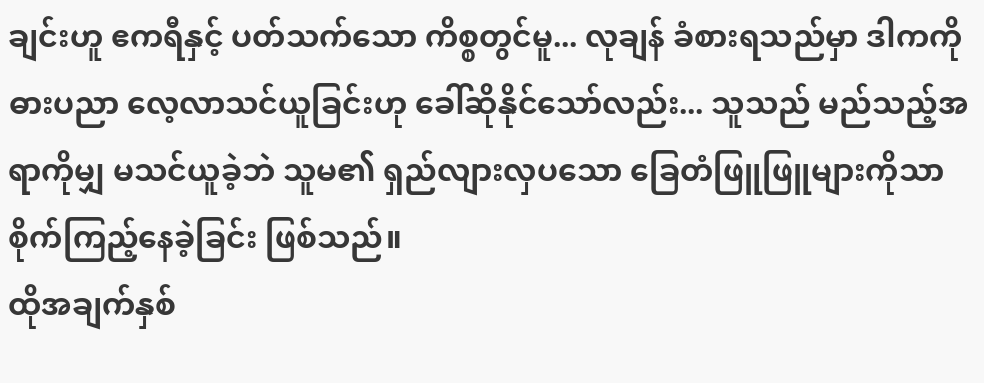ချင်းဟူ ဧကရီနှင့် ပတ်သက်သော ကိစ္စတွင်မူ... လုချန် ခံစားရသည်မှာ ဒါကကို ဓားပညာ လေ့လာသင်ယူခြင်းဟု ခေါ်ဆိုနိုင်သော်လည်း... သူသည် မည်သည့်အရာကိုမျှ မသင်ယူခဲ့ဘဲ သူမ၏ ရှည်လျားလှပသော ခြေတံဖြူဖြူများကိုသာ စိုက်ကြည့်နေခဲ့ခြင်း ဖြစ်သည်။
ထိုအချက်နှစ်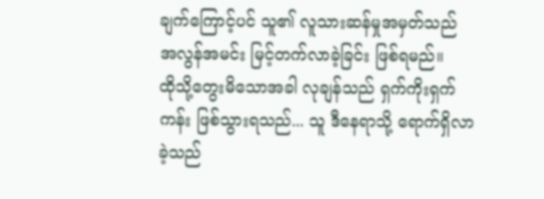ချက်ကြောင့်ပင် သူ၏ လူသားဆန်မှုအမှတ်သည် အလွန်အမင်း မြင့်တက်လာခဲ့ခြင်း ဖြစ်ရမည်။
ထိုသို့တွေးမိသောအခါ လုချန်သည် ရှက်ကိုးရှက်ကန်း ဖြစ်သွားရသည်... သူ ဒီနေရာသို့ ရောက်ရှိလာခဲ့သည်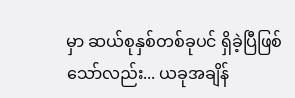မှာ ဆယ်စုနှစ်တစ်ခုပင် ရှိခဲ့ပြီဖြစ်သော်လည်း... ယခုအချိန်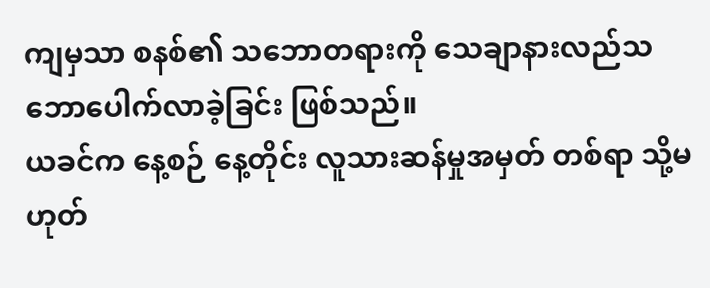ကျမှသာ စနစ်၏ သဘောတရားကို သေချာနားလည်သဘောပေါက်လာခဲ့ခြင်း ဖြစ်သည်။
ယခင်က နေ့စဉ် နေ့တိုင်း လူသားဆန်မှုအမှတ် တစ်ရာ သို့မဟုတ်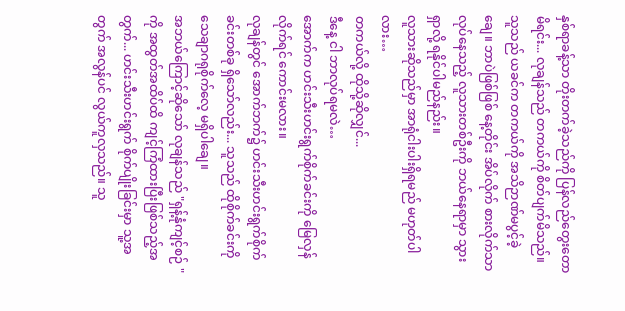နှစ်ရာခန့်သာ တိုးတက်ခဲ့သည်ကို ပြန်လည်တွေးတောမိရင်း... လုချန်သည် တကယ်ကို စိတ်ပျက်မိသည်။
သူသည် ယခင်က တကယ်ကို အသိဉာဏ်မပွင့်ခဲ့ချေ။ ဘာပဲဖြစ်ဖြစ် နေ့တိုင်း အိပ်လိုက် စားလိုက်သာ လုပ်နေသည့် လူသားတစ်ဦးကို ဘယ်နေရာမှာ သွားရှာလို့ ရနိုင်ပါမည်နည်း။
လူသားဆိုသည်မှာ အာရုံငါးပါးရှိရမည် မဟုတ်ပါလား…
တကယ်လို့ ထိုသို့ဆိုလျှင်...
ဒီနေ့ ငါ ဘာလုပ်ရမလဲ…
အောက်က ဟင်းသီးဟင်းရွက်စိုက်ခင်းကို မြေလှန်လိုက်ရင် ကောင်းမလား။
လုချန်တွင် အောက်ဘက်၌ ဟင်းသီးဟင်းရွက်စိုက်ခင်းတစ်ခု ရှိသော်လည်း... သူသည် ထိုစိုက်ခင်းကို သေချာဂရုစိုက်လေ့ မရှိပါချေ။
အဘယ်ကြောင့်ဆိုသော် လုချန်သည် "ရှန့်နုံကျင့်စဉ် " ကို အထွတ်အထိပ်ထိ ကျင့်ကြံထားပြီးဖြစ်သည့်အတွက်... ဟင်းသီးဟင်းရွက် စိုက်ပျိုးခြင်းမှာ သူ့အတွက် အလွန်ပင် လွယ်ကူလှသည်။ သူ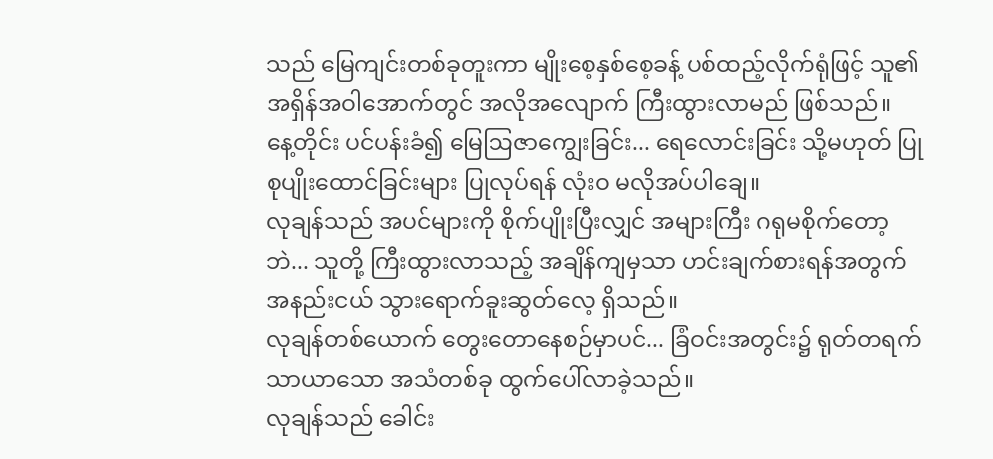သည် မြေကျင်းတစ်ခုတူးကာ မျိုးစေ့နှစ်စေ့ခန့် ပစ်ထည့်လိုက်ရုံဖြင့် သူ၏ အရှိန်အဝါအောက်တွင် အလိုအလျောက် ကြီးထွားလာမည် ဖြစ်သည်။
နေ့တိုင်း ပင်ပန်းခံ၍ မြေဩဇာကျွေးခြင်း... ရေလောင်းခြင်း သို့မဟုတ် ပြုစုပျိုးထောင်ခြင်းများ ပြုလုပ်ရန် လုံးဝ မလိုအပ်ပါချေ။
လုချန်သည် အပင်များကို စိုက်ပျိုးပြီးလျှင် အများကြီး ဂရုမစိုက်တော့ဘဲ... သူတို့ ကြီးထွားလာသည့် အချိန်ကျမှသာ ဟင်းချက်စားရန်အတွက် အနည်းငယ် သွားရောက်ခူးဆွတ်လေ့ ရှိသည်။
လုချန်တစ်ယောက် တွေးတောနေစဉ်မှာပင်... ခြံဝင်းအတွင်း၌ ရုတ်တရက် သာယာသော အသံတစ်ခု ထွက်ပေါ်လာခဲ့သည်။
လုချန်သည် ခေါင်း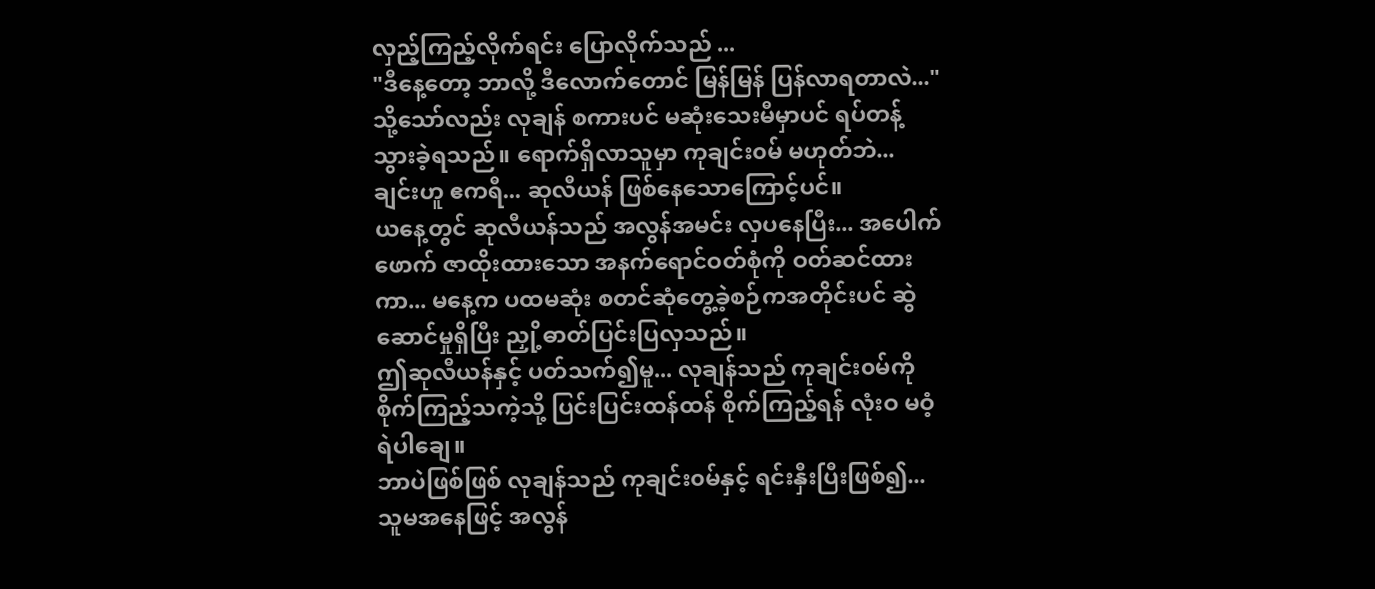လှည့်ကြည့်လိုက်ရင်း ပြောလိုက်သည် ...
"ဒီနေ့တော့ ဘာလို့ ဒီလောက်တောင် မြန်မြန် ပြန်လာရတာလဲ..."
သို့သော်လည်း လုချန် စကားပင် မဆုံးသေးမီမှာပင် ရပ်တန့်သွားခဲ့ရသည်။ ရောက်ရှိလာသူမှာ ကုချင်း၀မ် မဟုတ်ဘဲ... ချင်းဟူ ဧကရီ... ဆုလီယန် ဖြစ်နေသောကြောင့်ပင်။
ယနေ့တွင် ဆုလီယန်သည် အလွန်အမင်း လှပနေပြီး... အပေါက်ဖောက် ဇာထိုးထားသော အနက်ရောင်ဝတ်စုံကို ဝတ်ဆင်ထားကာ... မနေ့က ပထမဆုံး စတင်ဆုံတွေ့ခဲ့စဉ်ကအတိုင်းပင် ဆွဲဆောင်မှုရှိပြီး ညှို့ဓာတ်ပြင်းပြလှသည်။
ဤဆုလီယန်နှင့် ပတ်သက်၍မူ... လုချန်သည် ကုချင်း၀မ်ကို စိုက်ကြည့်သကဲ့သို့ ပြင်းပြင်းထန်ထန် စိုက်ကြည့်ရန် လုံးဝ မဝံ့ရဲပါချေ။
ဘာပဲဖြစ်ဖြစ် လုချန်သည် ကုချင်း၀မ်နှင့် ရင်းနှီးပြီးဖြစ်၍... သူမအနေဖြင့် အလွန်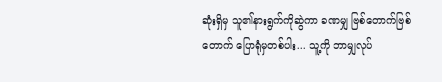ဆုံးရှိမှ သူ၏နားရွက်ကိုဆွဲကာ ခဏမျှ ဗြစ်တောက်ဗြစ်တောက် ပြောရုံမှတစ်ပါး... သူ့ကို ဘာမျှလုပ်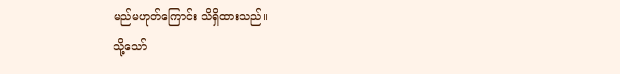မည်မဟုတ်ကြောင်း သိရှိထားသည်။
သို့သော်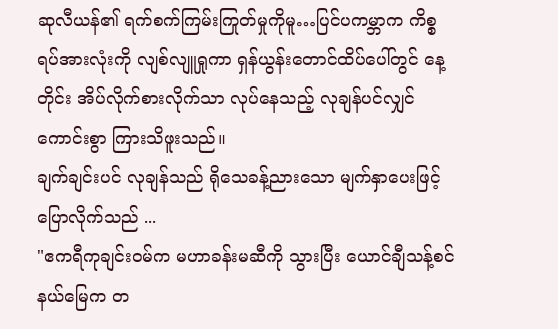ဆုလီယန်၏ ရက်စက်ကြမ်းကြုတ်မှုကိုမူ…ပြင်ပကမ္ဘာက ကိစ္စရပ်အားလုံးကို လျစ်လျူရှုကာ ရှန်ယွန်းတောင်ထိပ်ပေါ်တွင် နေ့တိုင်း အိပ်လိုက်စားလိုက်သာ လုပ်နေသည့် လုချန်ပင်လျှင် ကောင်းစွာ ကြားသိဖူးသည်။
ချက်ချင်းပင် လုချန်သည် ရိုသေခန့်ညားသော မျက်နှာပေးဖြင့် ပြောလိုက်သည် ...
"ဧကရီကုချင်း၀မ်က မဟာခန်းမဆီကို သွားပြီး ယောင်ချီသန့်စင်နယ်မြေက တ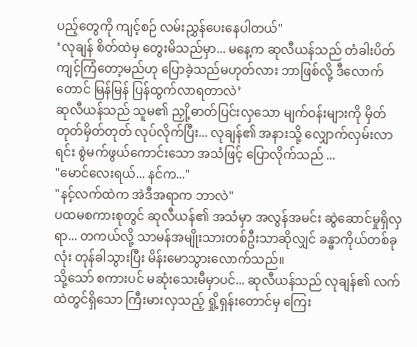ပည့်တွေကို ကျင့်စဉ် လမ်းညွှန်ပေးနေပါတယ်"
‘လုချန် စိတ်ထဲမှ တွေးမိသည်မှာ... မနေ့က ဆုလီယန်သည် တံခါးပိတ်ကျင့်ကြံတော့မည်ဟု ပြောခဲ့သည်မဟုတ်လား ဘာဖြစ်လို့ ဒီလောက်တောင် မြန်မြန် ပြန်ထွက်လာရတာလဲ’
ဆုလီယန်သည် သူမ၏ ညှို့ဓာတ်ပြင်းလှသော မျက်ဝန်းများကို မှိတ်တုတ်မှိတ်တုတ် လုပ်လိုက်ပြီး... လုချန်၏ အနားသို့ လျှောက်လှမ်းလာရင်း စွဲမက်ဖွယ်ကောင်းသော အသံဖြင့် ပြောလိုက်သည် ...
"မောင်လေးရယ်... နင်က..."
"နင့်လက်ထဲက အဲဒီအရာက ဘာလဲ"
ပထမစကားစုတွင် ဆုလီယန်၏ အသံမှာ အလွန်အမင်း ဆွဲဆောင်မှုရှိလှရာ... တကယ်လို့ သာမန်အမျိုးသားတစ်ဦးသာဆိုလျှင် ခန္ဓာကိုယ်တစ်ခုလုံး တုန်ခါသွားပြီး မိန်းမောသွားလောက်သည်။
သို့သော် စကားပင် မဆုံးသေးမီမှာပင်... ဆုလီယန်သည် လုချန်၏ လက်ထဲတွင်ရှိသော ကြီးမားလှသည့် ရှို့ရှန်းတောင်မှ ကြေး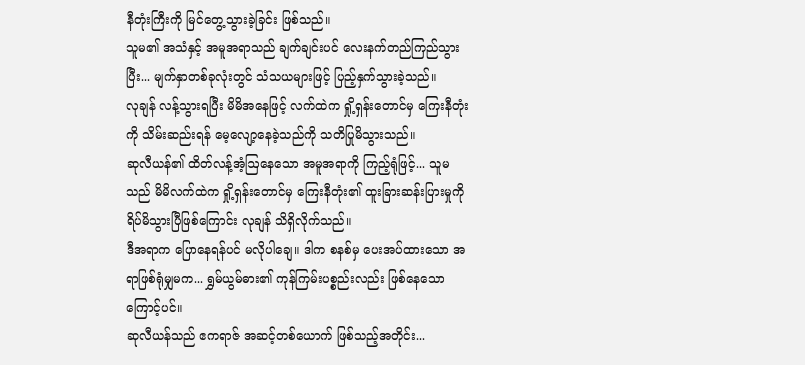နီတုံးကြီးကို မြင်တွေ့သွားခဲ့ခြင်း ဖြစ်သည်။
သူမ၏ အသံနှင့် အမူအရာသည် ချက်ချင်းပင် လေးနက်တည်ကြည်သွားပြီး... မျက်နှာတစ်ခုလုံးတွင် သံသယများဖြင့် ပြည့်နှက်သွားခဲ့သည်။
လုချန် လန့်သွားရပြီး မိမိအနေဖြင့် လက်ထဲက ရှို့ရှန်းတောင်မှ ကြေးနီတုံးကို သိမ်းဆည်းရန် မေ့လျော့နေခဲ့သည်ကို သတိပြုမိသွားသည်။
ဆုလီယန်၏ ထိတ်လန့်အံ့ဩနေသော အမူအရာကို ကြည့်ရုံဖြင့်... သူမသည် မိမိလက်ထဲက ရှို့ရှန်းတောင်မှ ကြေးနီတုံး၏ ထူးခြားဆန်းပြားမှုကို ရိပ်မိသွားပြီဖြစ်ကြောင်း လုချန် သိရှိလိုက်သည်။
ဒီအရာက ပြောနေရန်ပင် မလိုပါချေ။ ဒါက စနစ်မှ ပေးအပ်ထားသော အရာဖြစ်ရုံမျှမက... ရွှမ်ယွမ်ဓား၏ ကုန်ကြမ်းပစ္စည်းလည်း ဖြစ်နေသောကြောင့်ပင်။
ဆုလီယန်သည် ဧကရာဇ် အဆင့်တစ်ယောက် ဖြစ်သည့်အတိုင်း...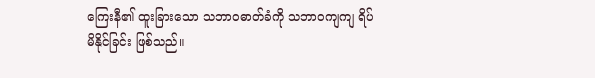ကြေးနီ၏ ထူးခြားသော သဘာဝဓာတ်ခံကို သဘာဝကျကျ ရိပ်မိနိုင်ခြင်း ဖြစ်သည်။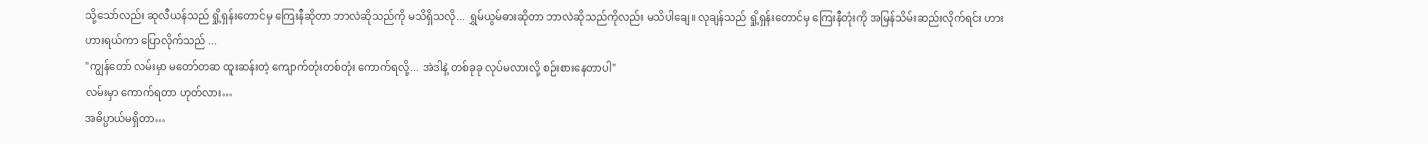သို့သော်လည်း ဆုလီယန်သည် ရှို့ရှန်းတောင်မှ ကြေးနီဆိုတာ ဘာလဲဆိုသည်ကို မသိရှိသလို... ရွှမ်ယွမ်ဓားဆိုတာ ဘာလဲဆိုသည်ကိုလည်း မသိပါချေ။ လုချန်သည် ရှို့ရှန်းတောင်မှ ကြေးနီတုံးကို အမြန်သိမ်းဆည်းလိုက်ရင်း ဟားဟားရယ်ကာ ပြောလိုက်သည် ...
"ကျွန်တော် လမ်းမှာ မတော်တဆ ထူးဆန်းတဲ့ ကျောက်တုံးတစ်တုံး ကောက်ရလို့... အဲဒါနဲ့ တစ်ခုခု လုပ်မလားလို့ စဉ်းစားနေတာပါ"
လမ်းမှာ ကောက်ရတာ ဟုတ်လား…
အဓိပ္ပာယ်မရှိတာ…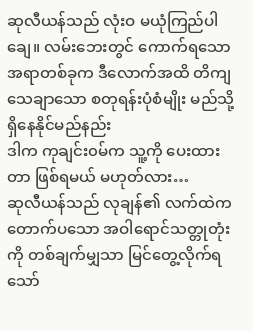ဆုလီယန်သည် လုံးဝ မယုံကြည်ပါချေ။ လမ်းဘေးတွင် ကောက်ရသော အရာတစ်ခုက ဒီလောက်အထိ တိကျသေချာသော စတုရန်းပုံစံမျိုး မည်သို့ ရှိနေနိုင်မည်နည်း
ဒါက ကုချင်း၀မ်က သူ့ကို ပေးထားတာ ဖြစ်ရမယ် မဟုတ်လား…
ဆုလီယန်သည် လုချန်၏ လက်ထဲက တောက်ပသော အဝါရောင်သတ္တုတုံးကို တစ်ချက်မျှသာ မြင်တွေ့လိုက်ရသော်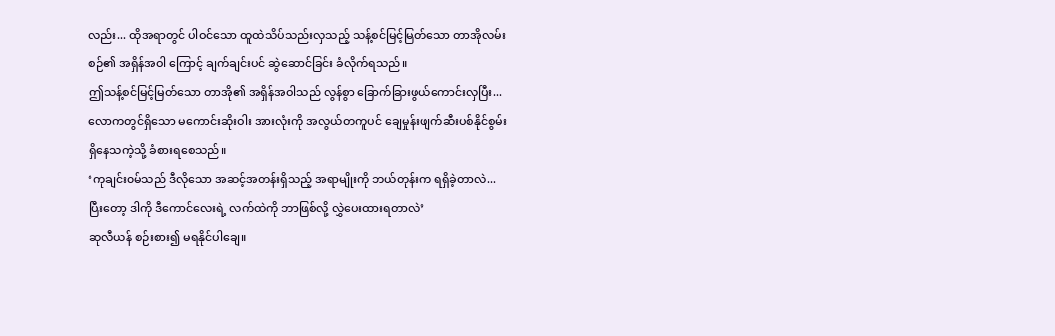လည်း... ထိုအရာတွင် ပါဝင်သော ထူထဲသိပ်သည်းလှသည့် သန့်စင်မြင့်မြတ်သော တာအိုလမ်းစဉ်၏ အရှိန်အဝါ ကြောင့် ချက်ချင်းပင် ဆွဲဆောင်ခြင်း ခံလိုက်ရသည်။
ဤသန့်စင်မြင့်မြတ်သော တာအို၏ အရှိန်အဝါသည် လွန်စွာ ခြောက်ခြားဖွယ်ကောင်းလှပြီး... လောကတွင်ရှိသော မကောင်းဆိုးဝါး အားလုံးကို အလွယ်တကူပင် ချေမှုန်းဖျက်ဆီးပစ်နိုင်စွမ်း ရှိနေသကဲ့သို့ ခံစားရစေသည်။
‘ကုချင်း၀မ်သည် ဒီလိုသော အဆင့်အတန်းရှိသည့် အရာမျိုးကို ဘယ်တုန်းက ရရှိခဲ့တာလဲ... ပြီးတော့ ဒါကို ဒီကောင်လေးရဲ့ လက်ထဲကို ဘာဖြစ်လို့ လွှဲပေးထားရတာလဲ’
ဆုလီယန် စဉ်းစား၍ မရနိုင်ပါချေ။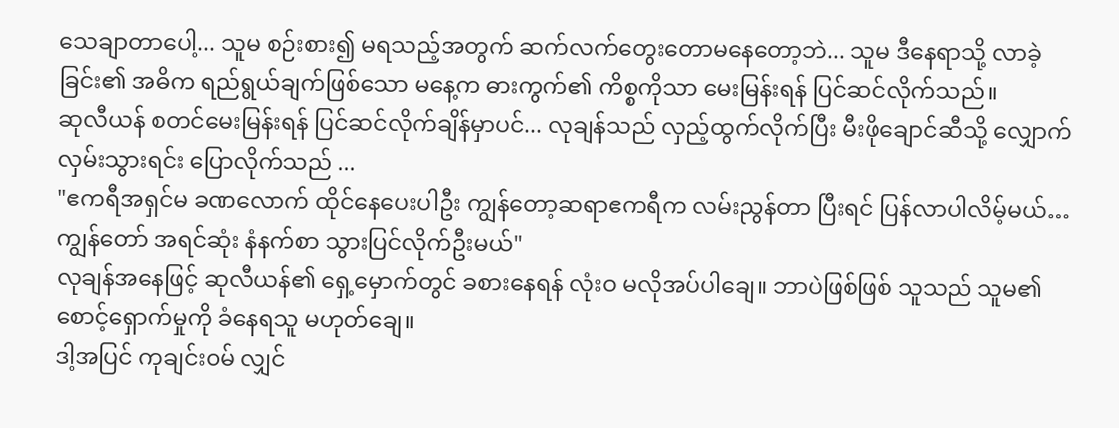သေချာတာပေါ့... သူမ စဉ်းစား၍ မရသည့်အတွက် ဆက်လက်တွေးတောမနေတော့ဘဲ... သူမ ဒီနေရာသို့ လာခဲ့ခြင်း၏ အဓိက ရည်ရွယ်ချက်ဖြစ်သော မနေ့က ဓားကွက်၏ ကိစ္စကိုသာ မေးမြန်းရန် ပြင်ဆင်လိုက်သည်။
ဆုလီယန် စတင်မေးမြန်းရန် ပြင်ဆင်လိုက်ချိန်မှာပင်... လုချန်သည် လှည့်ထွက်လိုက်ပြီး မီးဖိုချောင်ဆီသို့ လျှောက်လှမ်းသွားရင်း ပြောလိုက်သည် ...
"ဧကရီအရှင်မ ခဏလောက် ထိုင်နေပေးပါဦး ကျွန်တော့ဆရာဧကရီက လမ်းညွန်တာ ပြီးရင် ပြန်လာပါလိမ့်မယ်…ကျွန်တော် အရင်ဆုံး နံနက်စာ သွားပြင်လိုက်ဦးမယ်"
လုချန်အနေဖြင့် ဆုလီယန်၏ ရှေ့မှောက်တွင် ခစားနေရန် လုံးဝ မလိုအပ်ပါချေ။ ဘာပဲဖြစ်ဖြစ် သူသည် သူမ၏ စောင့်ရှောက်မှုကို ခံနေရသူ မဟုတ်ချေ။
ဒါ့အပြင် ကုချင်း၀မ် လျှင်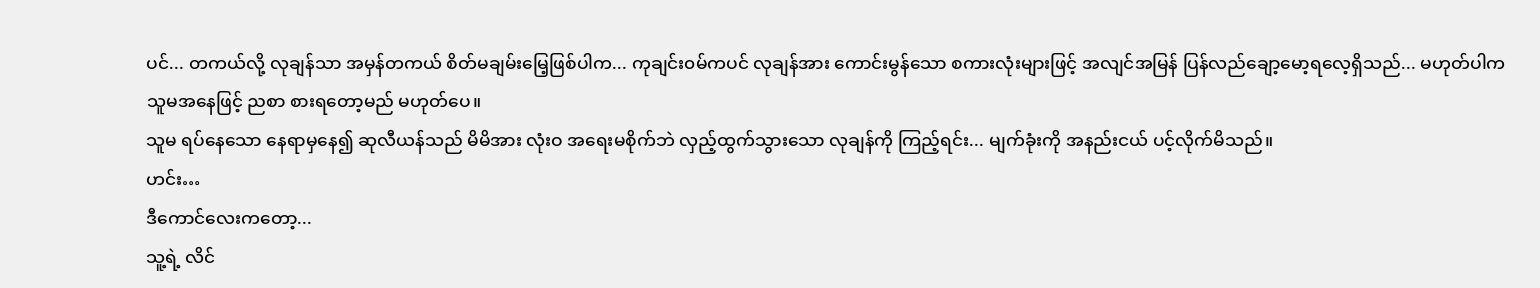ပင်... တကယ်လို့ လုချန်သာ အမှန်တကယ် စိတ်မချမ်းမြေ့ဖြစ်ပါက... ကုချင်း၀မ်ကပင် လုချန်အား ကောင်းမွန်သော စကားလုံးများဖြင့် အလျင်အမြန် ပြန်လည်ချော့မော့ရလေ့ရှိသည်... မဟုတ်ပါက သူမအနေဖြင့် ညစာ စားရတော့မည် မဟုတ်ပေ။
သူမ ရပ်နေသော နေရာမှနေ၍ ဆုလီယန်သည် မိမိအား လုံးဝ အရေးမစိုက်ဘဲ လှည့်ထွက်သွားသော လုချန်ကို ကြည့်ရင်း... မျက်ခုံးကို အနည်းငယ် ပင့်လိုက်မိသည်။
ဟင်း…
ဒီကောင်လေးကတော့...
သူ့ရဲ့ လိင်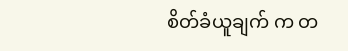စိတ်ခံယူချက် က တ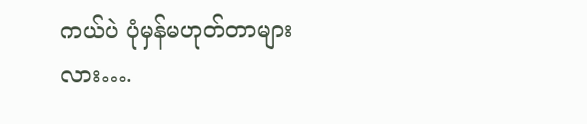ကယ်ပဲ ပုံမှန်မဟုတ်တာများလား….